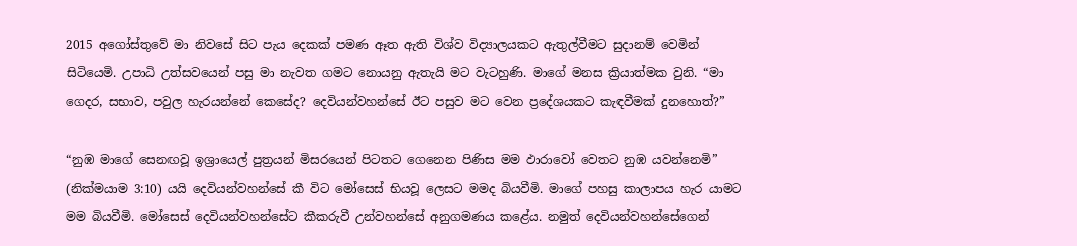2015 අගෝස්තුවේ මා නිවසේ සිට පැය දෙකක් පමණ ඈත ඇති විශ්ව විද්‍යාලයකට ඇතුල්වීමට සුදානම් වෙමින් සිටියෙමි. උපාධි උත්සවයෙන් පසු මා නැවත ගමට නොයනු ඇතැයි මට වැටහුණි. මාගේ මනස ක්‍රියාත්මක වුනි. “මා ගෙදර, සභාව, පවුල හැරයන්නේ කෙසේද? දෙවියන්වහන්සේ ඊට පසුව මට වෙන ප්‍රදේශයකට කැඳවීමක් දුනහොත්?”

“නුඹ මාගේ සෙනඟවූ ඉශ්‍රායෙල් පුත්‍රයන් මිසරයෙන් පිටතට ගෙනෙන පිණිස මම ඵාරාවෝ වෙතට නුඹ යවන්නෙමි” (නික්මයාම 3:10) යයි දෙවියන්වහන්සේ කී විට මෝසෙස් භියවූ ලෙසට මමද බියවීමි. මාගේ පහසු කාලාපය හැර යාමට මම බියවීමි. මෝසෙස් දෙවියන්වහන්සේට කීකරුවී උන්වහන්සේ අනුගමණය කළේය. නමුත් දෙවියන්වහන්සේගෙන්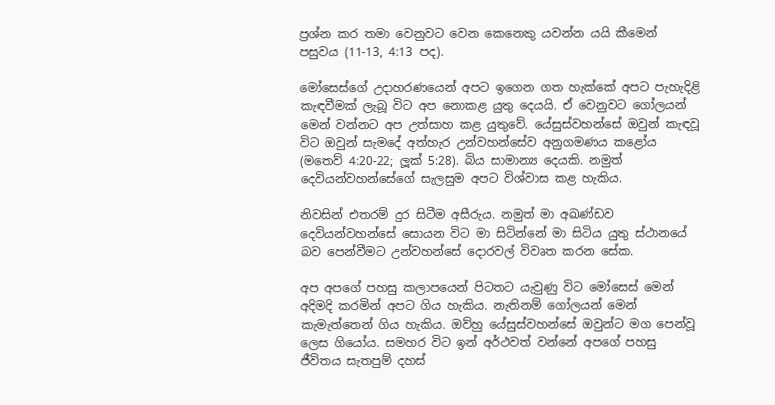ප්‍රශ්න කර තමා වෙනුවට වෙන කෙනෙකු යවන්න යයි කීමෙන් පසුවය (11-13, 4:13 පද).

මෝසෙස්ගේ උදාහරණයෙන් අපට ඉගෙන ගත හැක්කේ අපට පැහැදිළි කැඳවීමක් ලැබූ විට අප නොකළ යුතු දෙයයි. ඒ වෙනුවට ගෝලයන් මෙන් වන්නට අප උත්සාහ කළ යුතුවේ. යේසුස්වහන්සේ ඔවුන් කැඳවූ විට ඔවුන් සැමදේ අත්හැර උන්වහන්සේව අනුගමණය කළෝය (මතෙව් 4:20-22; ලූක් 5:28). බිය සාමාන්‍ය දෙයකි. නමුත් දෙවියන්වහන්සේගේ සැලසුම අපට විශ්වාස කළ හැකිය.

නිවසින් එතරම් දුර සිටීම අසීරුය. නමුත් මා අඛණ්ඩව දෙවියන්වහන්සේ සොයන විට මා සිටින්නේ මා සිටිය යුතු ස්ථානයේ බව පෙන්වීමට උන්වහන්සේ දොරවල් විවෘත කරන සේක.

අප අපගේ පහසු කලාපයෙන් පිටතට යැවුණු විට මෝසෙස් මෙන් අදිමදි කරමින් අපට ගිය හැකිය. නැතිනම් ගෝලයන් මෙන් කැමැත්තෙන් ගිය හැකිය. ඔව්හු යේසුස්වහන්සේ ඔවුන්ට මග පෙන්වූ ලෙස ගියෝය. සමහර විට ඉන් අර්ථවත් වන්නේ අපගේ පහසු ජීවිතය සැතපුම් දහස්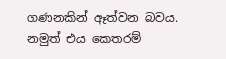ගණනකින් ඈත්වන බවය. නමුත් එය කෙතරම්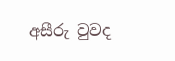අසීරු වුවද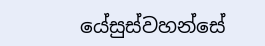යේසුස්වහන්සේ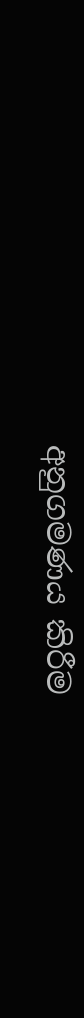අනුගමණය කිරීම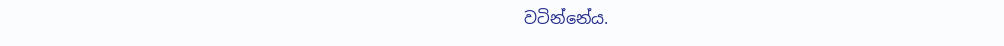වටින්නේය.